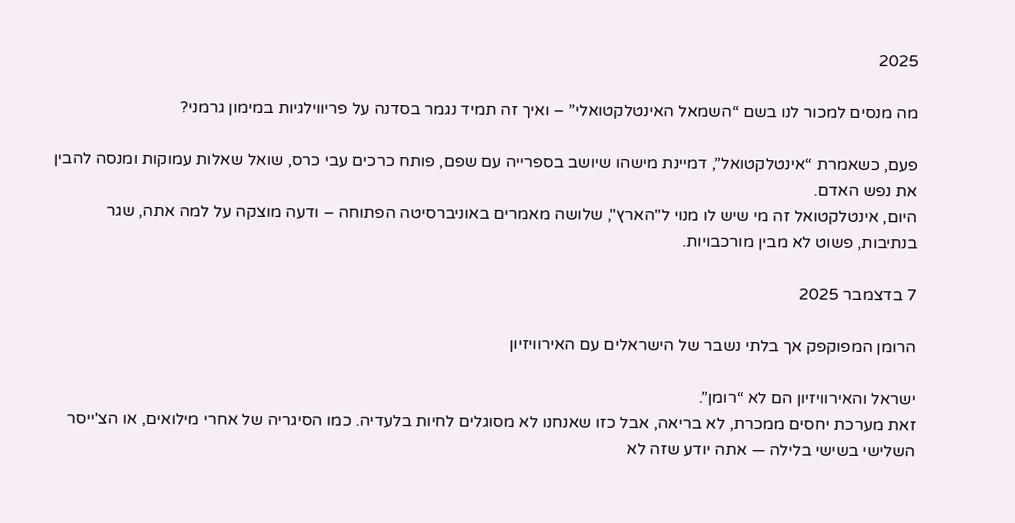2025

מה מנסים למכור לנו בשם “השמאל האינטלקטואלי” – ואיך זה תמיד נגמר בסדנה על פריווילגיות במימון גרמני?

פעם, כשאמרת “אינטלקטואל”, דמיינת מישהו שיושב בספרייה עם שפם, פותח כרכים עבי כרס, שואל שאלות עמוקות ומנסה להבין את נפש האדם.
היום, אינטלקטואל זה מי שיש לו מנוי ל"הארץ", שלושה מאמרים באוניברסיטה הפתוחה – ודעה מוצקה על למה אתה, שגר בנתיבות, פשוט לא מבין מורכבויות.

7 בדצמבר 2025

הרומן המפוקפק אך בלתי נשבר של הישראלים עם האירוויזיון

ישראל והאירוויזיון הם לא “רומן”.
זאת מערכת יחסים ממכרת, לא בריאה, אבל כזו שאנחנו לא מסוגלים לחיות בלעדיה. כמו הסיגריה של אחרי מילואים, או הצ'ייסר השלישי בשישי בלילה — אתה יודע שזה לא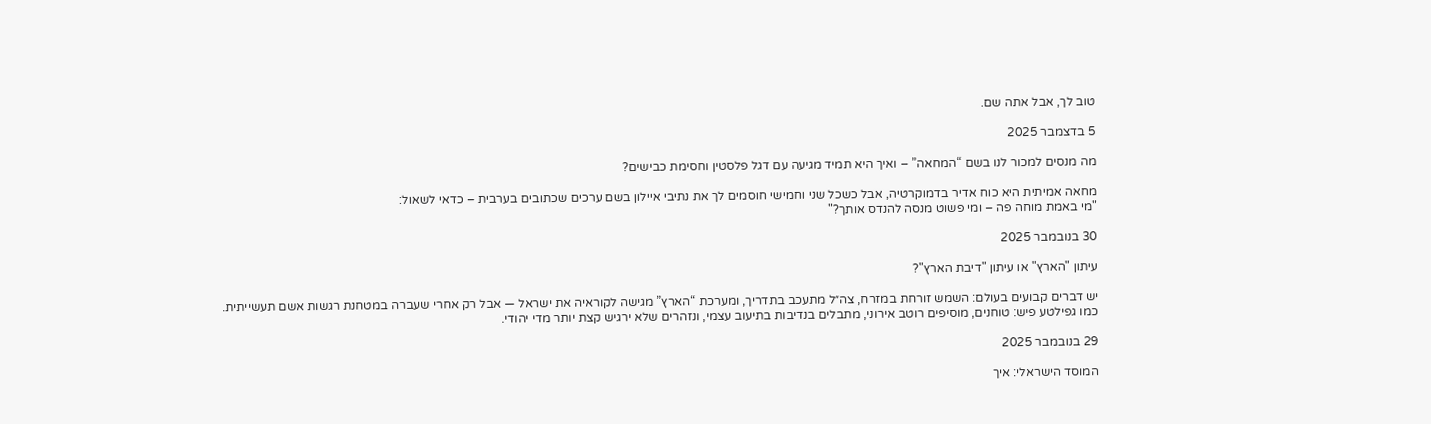טוב לך, אבל אתה שם.

5 בדצמבר 2025

מה מנסים למכור לנו בשם “המחאה” – ואיך היא תמיד מגיעה עם דגל פלסטין וחסימת כבישים?

מחאה אמיתית היא כוח אדיר בדמוקרטיה, אבל כשכל שני וחמישי חוסמים לך את נתיבי איילון בשם ערכים שכתובים בערבית – כדאי לשאול:
"מי באמת מוחה פה – ומי פשוט מנסה להנדס אותך?"

30 בנובמבר 2025

עיתון "הארץ" או עיתון "דיבת הארץ"?

יש דברים קבועים בעולם: השמש זורחת במזרח, צה״ל מתעכב בתדריך, ומערכת “הארץ” מגישה לקוראיה את ישראל — אבל רק אחרי שעברה במטחנת רגשות אשם תעשייתית.
כמו גפילטע פיש: טוחנים, מוסיפים רוטב אירוני, מתבלים בנדיבות בתיעוב עצמי, ונזהרים שלא ירגיש קצת יותר מדי יהודי.

29 בנובמבר 2025

המוסד הישראלי: איך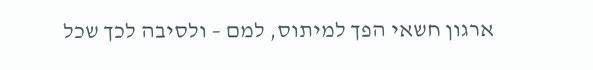ארגון חשאי הפך למיתוס, למם – ולסיבה לכך שכל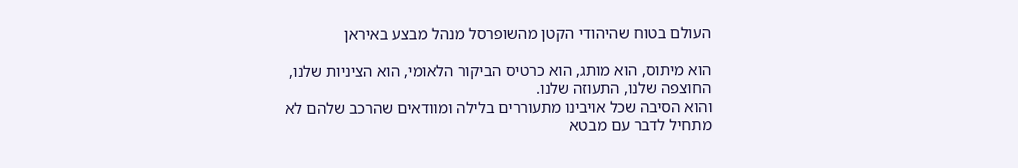העולם בטוח שהיהודי הקטן מהשופרסל מנהל מבצע באיראן

הוא מיתוס, הוא מותג, הוא כרטיס הביקור הלאומי, הוא הציניות שלנו, החוצפה שלנו, התעוזה שלנו.
והוא הסיבה שכל אויבינו מתעוררים בלילה ומוודאים שהרכב שלהם לא מתחיל לדבר עם מבטא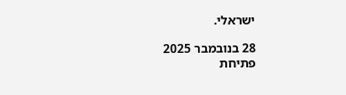ישראלי.

28 בנובמבר 2025
פתיחת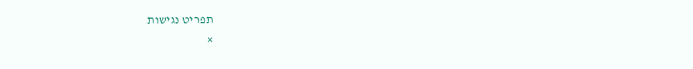תפריט נגישות
×